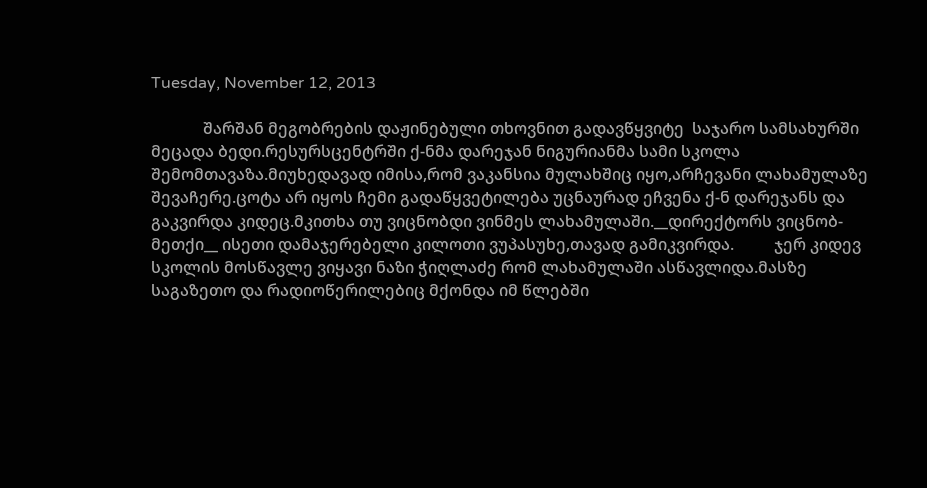Tuesday, November 12, 2013

             შარშან მეგობრების დაჟინებული თხოვნით გადავწყვიტე  საჯარო სამსახურში მეცადა ბედი.რესურსცენტრში ქ-ნმა დარეჯან ნიგურიანმა სამი სკოლა შემომთავაზა.მიუხედავად იმისა,რომ ვაკანსია მულახშიც იყო,არჩევანი ლახამულაზე შევაჩერე.ცოტა არ იყოს ჩემი გადაწყვეტილება უცნაურად ეჩვენა ქ-ნ დარეჯანს და გაკვირდა კიდეც.მკითხა თუ ვიცნობდი ვინმეს ლახამულაში.__დირექტორს ვიცნობ-მეთქი__ ისეთი დამაჯერებელი კილოთი ვუპასუხე,თავად გამიკვირდა.          ჯერ კიდევ სკოლის მოსწავლე ვიყავი ნაზი ჭიღლაძე რომ ლახამულაში ასწავლიდა.მასზე საგაზეთო და რადიოწერილებიც მქონდა იმ წლებში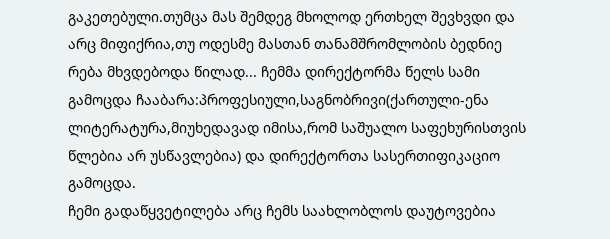გაკეთებული.თუმცა მას შემდეგ მხოლოდ ერთხელ შევხვდი და არც მიფიქრია,თუ ოდესმე მასთან თანამშრომლობის ბედნიე რება მხვდებოდა წილად... ჩემმა დირექტორმა წელს სამი გამოცდა ჩააბარა:პროფესიული,საგნობრივი(ქართული-ენა ლიტერატურა,მიუხედავად იმისა,რომ საშუალო საფეხურისთვის წლებია არ უსწავლებია) და დირექტორთა სასერთიფიკაციო გამოცდა.
ჩემი გადაწყვეტილება არც ჩემს საახლობლოს დაუტოვებია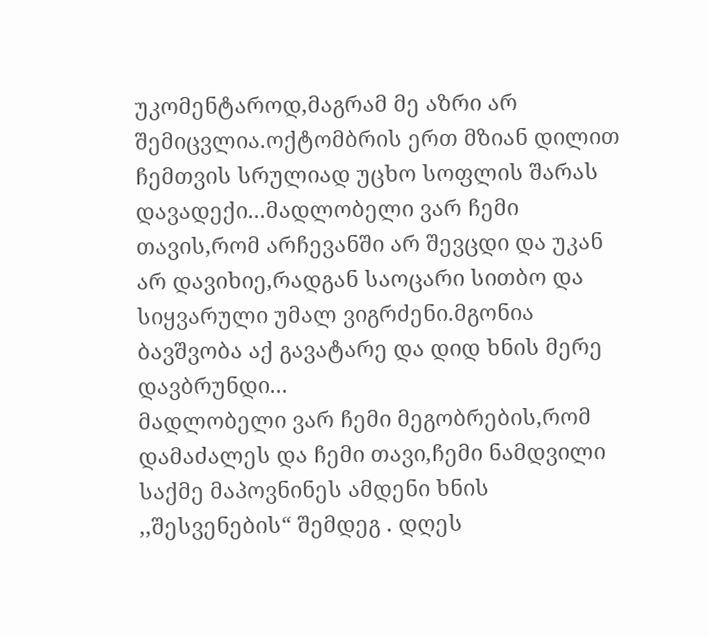უკომენტაროდ,მაგრამ მე აზრი არ შემიცვლია.ოქტომბრის ერთ მზიან დილით ჩემთვის სრულიად უცხო სოფლის შარას დავადექი...მადლობელი ვარ ჩემი თავის,რომ არჩევანში არ შევცდი და უკან არ დავიხიე,რადგან საოცარი სითბო და სიყვარული უმალ ვიგრძენი.მგონია ბავშვობა აქ გავატარე და დიდ ხნის მერე დავბრუნდი...
მადლობელი ვარ ჩემი მეგობრების,რომ დამაძალეს და ჩემი თავი,ჩემი ნამდვილი საქმე მაპოვნინეს ამდენი ხნის ,,შესვენების“ შემდეგ . დღეს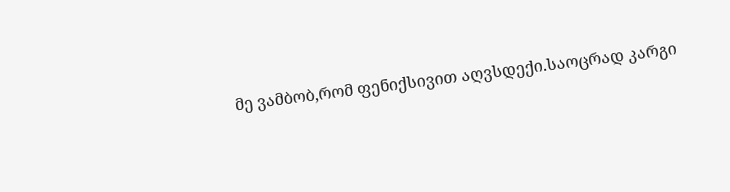მე ვამბობ,რომ ფენიქსივით აღვსდექი.საოცრად კარგი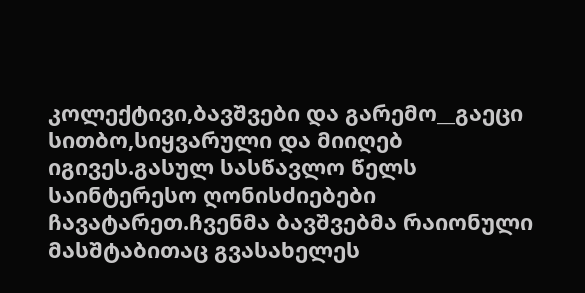კოლექტივი,ბავშვები და გარემო__გაეცი სითბო,სიყვარული და მიიღებ იგივეს.გასულ სასწავლო წელს საინტერესო ღონისძიებები ჩავატარეთ.ჩვენმა ბავშვებმა რაიონული მასშტაბითაც გვასახელეს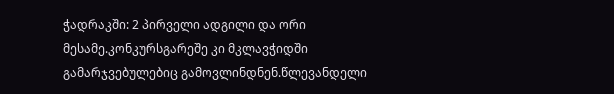ჭადრაკში: 2 პირველი ადგილი და ორი მესამე.კონკურსგარეშე კი მკლავჭიდში გამარჯვებულებიც გამოვლინდნენ.წლევანდელი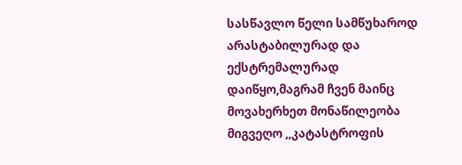სასწავლო წელი სამწუხაროდ არასტაბილურად და ექსტრემალურად დაიწყო,მაგრამ ჩვენ მაინც მოვახერხეთ მონაწილეობა მიგვეღო ,,კატასტროფის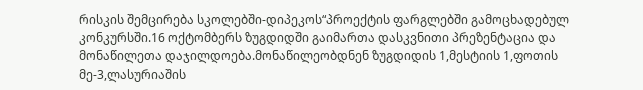რისკის შემცირება სკოლებში-დიპეკოს“პროექტის ფარგლებში გამოცხადებულ კონკურსში.16 ოქტომბერს ზუგდიდში გაიმართა დასკვნითი პრეზენტაცია და მონაწილეთა დაჯილდოება.მონაწილეობდნენ ზუგდიდის 1,მესტიის 1,ფოთის მე-3,ლასურიაშის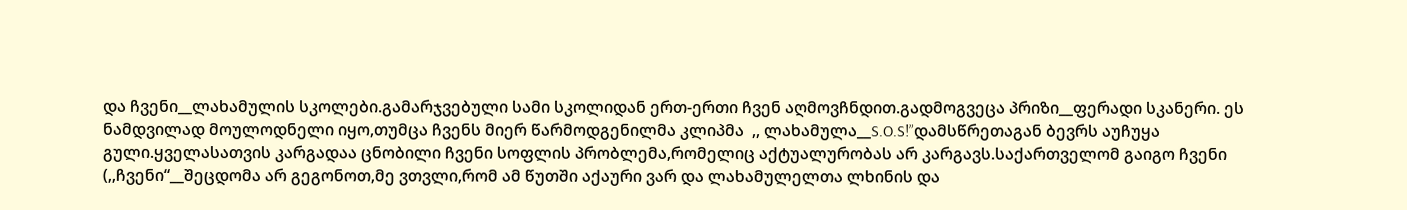და ჩვენი__ლახამულის სკოლები.გამარჯვებული სამი სკოლიდან ერთ-ერთი ჩვენ აღმოვჩნდით.გადმოგვეცა პრიზი__ფერადი სკანერი. ეს ნამდვილად მოულოდნელი იყო,თუმცა ჩვენს მიერ წარმოდგენილმა კლიპმა  ,, ლახამულა__S.O.S!”დამსწრეთაგან ბევრს აუჩუყა გული.ყველასათვის კარგადაა ცნობილი ჩვენი სოფლის პრობლემა,რომელიც აქტუალურობას არ კარგავს.საქართველომ გაიგო ჩვენი  (,,ჩვენი“__შეცდომა არ გეგონოთ,მე ვთვლი,რომ ამ წუთში აქაური ვარ და ლახამულელთა ლხინის და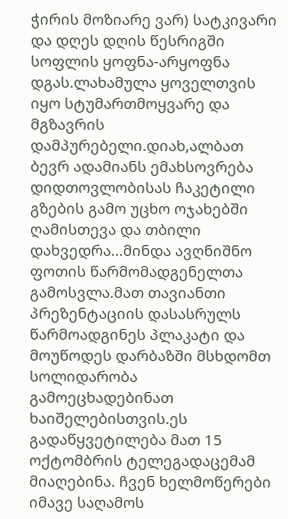ჭირის მოზიარე ვარ) სატკივარი და დღეს დღის წესრიგში სოფლის ყოფნა-არყოფნა დგას.ლახამულა ყოველთვის იყო სტუმართმოყვარე და მგზავრის დამპურებელი.დიახ,ალბათ ბევრ ადამიანს ემახსოვრება დიდთოვლობისას ჩაკეტილი გზების გამო უცხო ოჯახებში ღამისთევა და თბილი დახვედრა...მინდა ავღნიშნო ფოთის წარმომადგენელთა გამოსვლა.მათ თავიანთი პრეზენტაციის დასასრულს წარმოადგინეს პლაკატი და მოუწოდეს დარბაზში მსხდომთ სოლიდარობა გამოეცხადებინათ ხაიშელებისთვის.ეს გადაწყვეტილება მათ 15 ოქტომბრის ტელეგადაცემამ მიაღებინა. ჩვენ ხელმოწერები იმავე საღამოს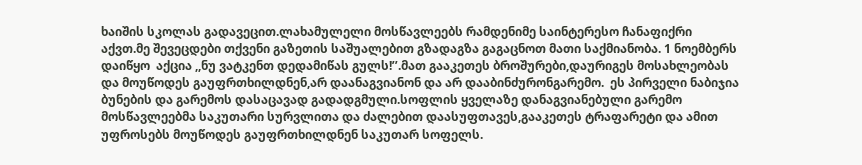ხაიშის სკოლას გადავეცით.ლახამულელი მოსწავლეებს რამდენიმე საინტერესო ჩანაფიქრი აქვთ.მე შევეცდები თქვენი გაზეთის საშუალებით გზადაგზა გაგაცნოთ მათი საქმიანობა. 1 ნოემბერს  დაიწყო  აქცია ,,ნუ ვატკენთ დედამიწას გულს!’’.მათ გააკეთეს ბროშურები,დაურიგეს მოსახლეობას და მოუწოდეს გაუფრთხილდნენ,არ დაანაგვიანონ და არ დააბინძურონგარემო.  ეს პირველი ნაბიჯია ბუნების და გარემოს დასაცავად გადადგმული.სოფლის ყველაზე დანაგვიანებული გარემო მოსწავლეებმა საკუთარი სურვლითა და ძალებით დაასუფთავეს,გააკეთეს ტრაფარეტი და ამით უფროსებს მოუწოდეს გაუფრთხილდნენ საკუთარ სოფელს.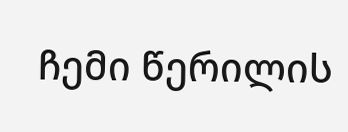ჩემი წერილის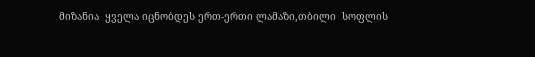მიზანია  ყველა იცნობდეს ერთ-ერთი ლამაზი,თბილი  სოფლის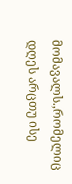მომავალს.,რომელიც დღეს არცთუ ისე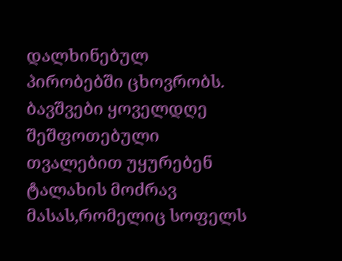დალხინებულ პირობებში ცხოვრობს. ბავშვები ყოველდღე შეშფოთებული თვალებით უყურებენ ტალახის მოძრავ მასას,რომელიც სოფელს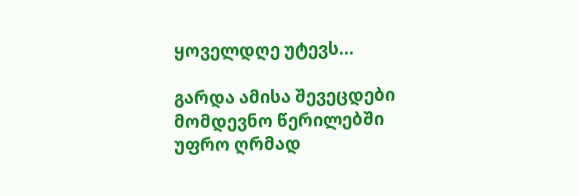ყოველდღე უტევს...

გარდა ამისა შევეცდები მომდევნო წერილებში  უფრო ღრმად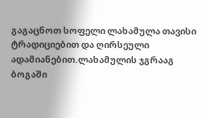გაგაცნოთ სოფელი ლახამულა თავისი ტრადიციებით და ღირსეული ადამიანებით.ლახამულის ჯგრააგ ბოგაში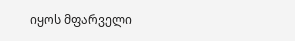იყოს მფარველი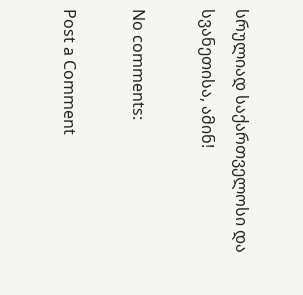სრულიად საქართველოსი და  სვანეთისა, ამინ!

No comments:

Post a Comment